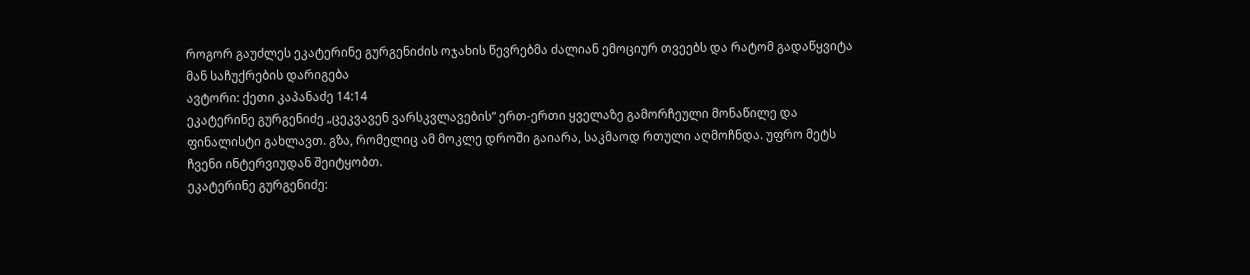როგორ გაუძლეს ეკატერინე გურგენიძის ოჯახის წევრებმა ძალიან ემოციურ თვეებს და რატომ გადაწყვიტა მან საჩუქრების დარიგება
ავტორი: ქეთი კაპანაძე 14:14
ეკატერინე გურგენიძე „ცეკვავენ ვარსკვლავების“ ერთ-ერთი ყველაზე გამორჩეული მონაწილე და ფინალისტი გახლავთ. გზა, რომელიც ამ მოკლე დროში გაიარა, საკმაოდ რთული აღმოჩნდა. უფრო მეტს ჩვენი ინტერვიუდან შეიტყობთ.
ეკატერინე გურგენიძე: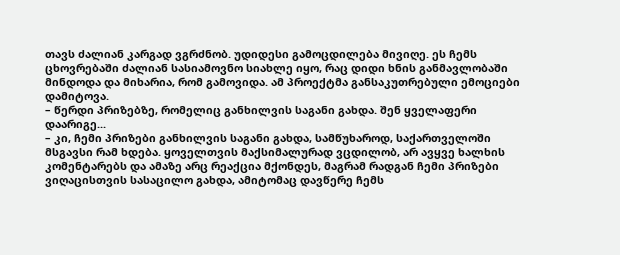თავს ძალიან კარგად ვგრძნობ. უდიდესი გამოცდილება მივიღე. ეს ჩემს ცხოვრებაში ძალიან სასიამოვნო სიახლე იყო, რაც დიდი ხნის განმავლობაში მინდოდა და მიხარია, რომ გამოვიდა. ამ პროექტმა განსაკუთრებული ემოციები დამიტოვა.
– წერდი პრიზებზე, რომელიც განხილვის საგანი გახდა. შენ ყველაფერი დაარიგე...
– კი, ჩემი პრიზები განხილვის საგანი გახდა, სამწუხაროდ, საქართველოში მსგავსი რამ ხდება. ყოველთვის მაქსიმალურად ვცდილობ, არ ავყვე ხალხის კომენტარებს და ამაზე არც რეაქცია მქონდეს, მაგრამ რადგან ჩემი პრიზები ვიღაცისთვის სასაცილო გახდა, ამიტომაც დავწერე ჩემს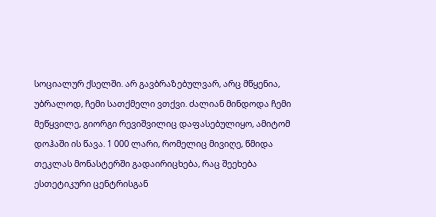სოციალურ ქსელში. არ გავბრაზებულვარ, არც მწყენია, უბრალოდ, ჩემი სათქმელი ვთქვი. ძალიან მინდოდა ჩემი მეწყვილე, გიორგი რევიშვილიც დაფასებულიყო, ამიტომ დოჰაში ის წავა. 1 000 ლარი, რომელიც მივიღე, წმიდა თეკლას მონასტერში გადაირიცხება, რაც შეეხება ესთეტიკური ცენტრისგან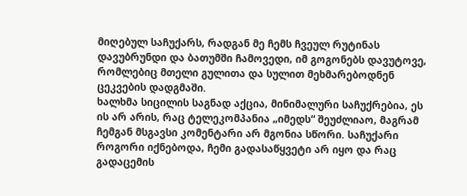მიღებულ საჩუქარს, რადგან მე ჩემს ჩვეულ რუტინას დავუბრუნდი და ბათუმში ჩამოვედი, იმ გოგონებს დავუტოვე, რომლებიც მთელი გულითა და სულით მეხმარებოდნენ ცეკვების დადგმაში.
ხალხმა სიცილის საგნად აქცია, მინიმალური საჩუქრებია, ეს ის არ არის, რაც ტელეკომპანია „იმედს“ შეუძლიაო, მაგრამ ჩემგან მსგავსი კომენტარი არ მგონია სწორი. საჩუქარი როგორი იქნებოდა, ჩემი გადასაწყვეტი არ იყო და რაც გადაცემის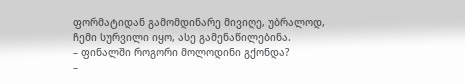ფორმატიდან გამომდინარე მივიღე, უბრალოდ, ჩემი სურვილი იყო, ასე გამენაწილებინა.
– ფინალში როგორი მოლოდინი გქონდა?
–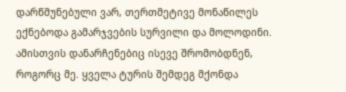დარწმუნებული ვარ, თერთმეტივე მონაწილეს ექნებოდა გამარჯვების სურვილი და მოლოდინი. ამისთვის დანარჩენებიც ისევე შრომობდნენ, როგორც მე. ყველა ტურის შემდეგ მქონდა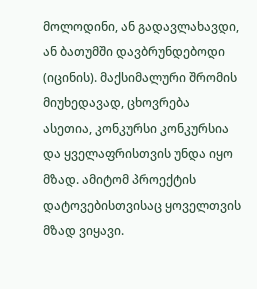მოლოდინი, ან გადავლახავდი, ან ბათუმში დავბრუნდებოდი (იცინის). მაქსიმალური შრომის მიუხედავად, ცხოვრება ასეთია, კონკურსი კონკურსია და ყველაფრისთვის უნდა იყო მზად. ამიტომ პროექტის დატოვებისთვისაც ყოველთვის მზად ვიყავი.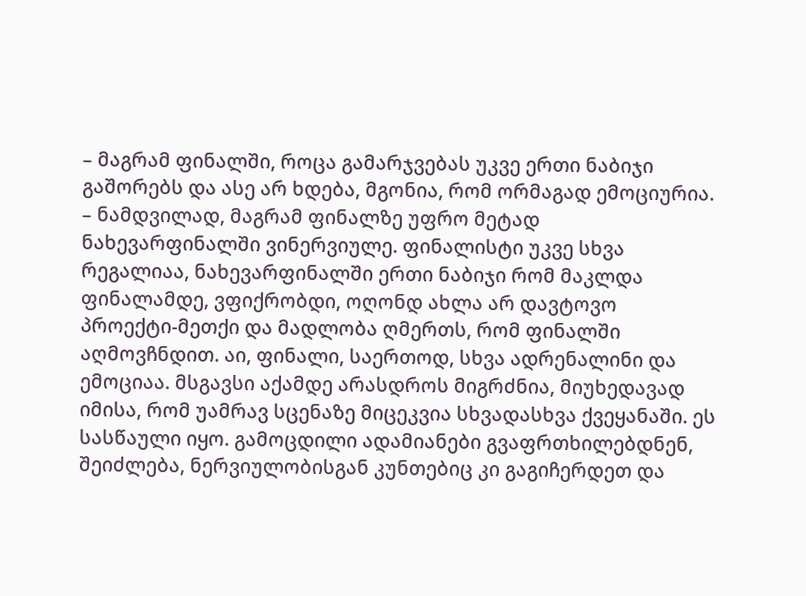– მაგრამ ფინალში, როცა გამარჯვებას უკვე ერთი ნაბიჯი გაშორებს და ასე არ ხდება, მგონია, რომ ორმაგად ემოციურია.
– ნამდვილად, მაგრამ ფინალზე უფრო მეტად ნახევარფინალში ვინერვიულე. ფინალისტი უკვე სხვა რეგალიაა, ნახევარფინალში ერთი ნაბიჯი რომ მაკლდა ფინალამდე, ვფიქრობდი, ოღონდ ახლა არ დავტოვო პროექტი-მეთქი და მადლობა ღმერთს, რომ ფინალში აღმოვჩნდით. აი, ფინალი, საერთოდ, სხვა ადრენალინი და ემოციაა. მსგავსი აქამდე არასდროს მიგრძნია, მიუხედავად იმისა, რომ უამრავ სცენაზე მიცეკვია სხვადასხვა ქვეყანაში. ეს სასწაული იყო. გამოცდილი ადამიანები გვაფრთხილებდნენ, შეიძლება, ნერვიულობისგან კუნთებიც კი გაგიჩერდეთ და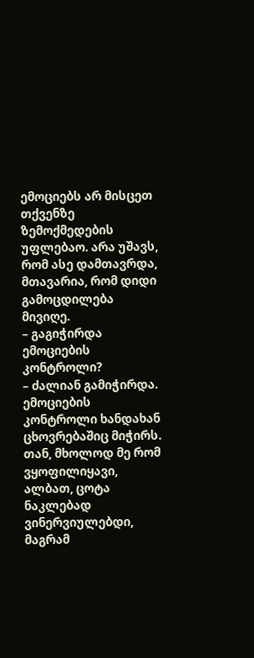ემოციებს არ მისცეთ თქვენზე ზემოქმედების უფლებაო. არა უშავს, რომ ასე დამთავრდა, მთავარია, რომ დიდი გამოცდილება მივიღე.
– გაგიჭირდა ემოციების კონტროლი?
– ძალიან გამიჭირდა. ემოციების კონტროლი ხანდახან ცხოვრებაშიც მიჭირს. თან, მხოლოდ მე რომ ვყოფილიყავი, ალბათ, ცოტა ნაკლებად ვინერვიულებდი, მაგრამ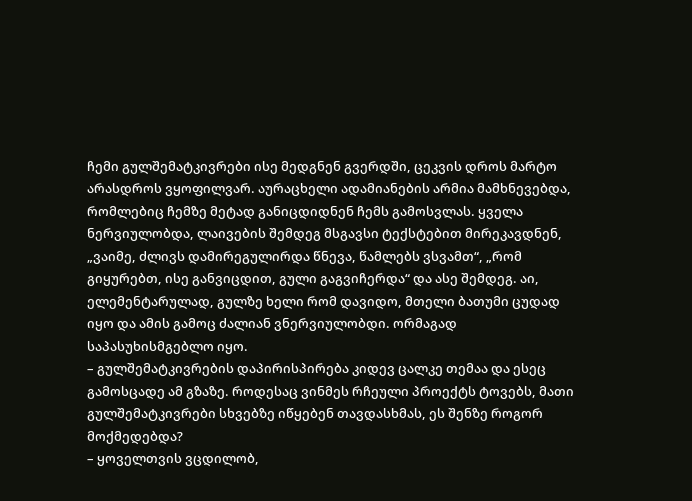ჩემი გულშემატკივრები ისე მედგნენ გვერდში, ცეკვის დროს მარტო არასდროს ვყოფილვარ. აურაცხელი ადამიანების არმია მამხნევებდა, რომლებიც ჩემზე მეტად განიცდიდნენ ჩემს გამოსვლას. ყველა ნერვიულობდა, ლაივების შემდეგ მსგავსი ტექსტებით მირეკავდნენ, „ვაიმე, ძლივს დამირეგულირდა წნევა, წამლებს ვსვამთ“, „რომ გიყურებთ, ისე განვიცდით, გული გაგვიჩერდა“ და ასე შემდეგ. აი, ელემენტარულად, გულზე ხელი რომ დავიდო, მთელი ბათუმი ცუდად იყო და ამის გამოც ძალიან ვნერვიულობდი. ორმაგად საპასუხისმგებლო იყო.
– გულშემატკივრების დაპირისპირება კიდევ ცალკე თემაა და ესეც გამოსცადე ამ გზაზე. როდესაც ვინმეს რჩეული პროექტს ტოვებს, მათი გულშემატკივრები სხვებზე იწყებენ თავდასხმას, ეს შენზე როგორ მოქმედებდა?
– ყოველთვის ვცდილობ,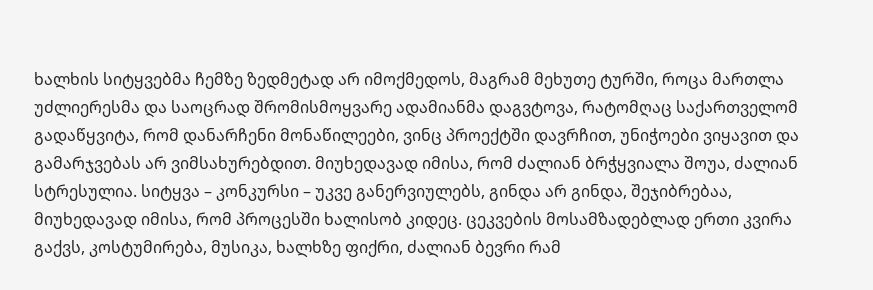ხალხის სიტყვებმა ჩემზე ზედმეტად არ იმოქმედოს, მაგრამ მეხუთე ტურში, როცა მართლა უძლიერესმა და საოცრად შრომისმოყვარე ადამიანმა დაგვტოვა, რატომღაც საქართველომ გადაწყვიტა, რომ დანარჩენი მონაწილეები, ვინც პროექტში დავრჩით, უნიჭოები ვიყავით და გამარჯვებას არ ვიმსახურებდით. მიუხედავად იმისა, რომ ძალიან ბრჭყვიალა შოუა, ძალიან სტრესულია. სიტყვა – კონკურსი – უკვე განერვიულებს, გინდა არ გინდა, შეჯიბრებაა, მიუხედავად იმისა, რომ პროცესში ხალისობ კიდეც. ცეკვების მოსამზადებლად ერთი კვირა გაქვს, კოსტუმირება, მუსიკა, ხალხზე ფიქრი, ძალიან ბევრი რამ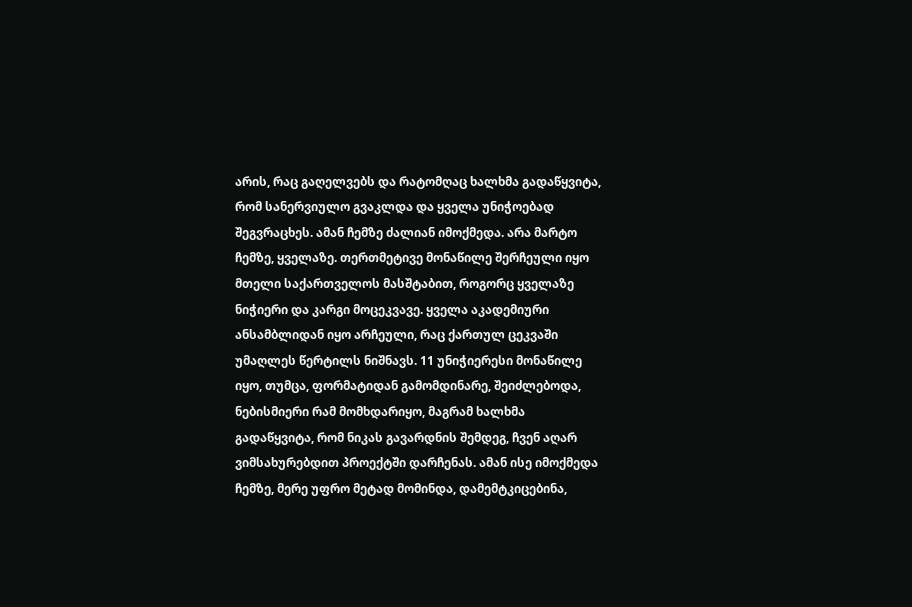არის, რაც გაღელვებს და რატომღაც ხალხმა გადაწყვიტა, რომ სანერვიულო გვაკლდა და ყველა უნიჭოებად შეგვრაცხეს. ამან ჩემზე ძალიან იმოქმედა. არა მარტო ჩემზე, ყველაზე. თერთმეტივე მონაწილე შერჩეული იყო მთელი საქართველოს მასშტაბით, როგორც ყველაზე ნიჭიერი და კარგი მოცეკვავე. ყველა აკადემიური ანსამბლიდან იყო არჩეული, რაც ქართულ ცეკვაში უმაღლეს წერტილს ნიშნავს. 11 უნიჭიერესი მონაწილე იყო, თუმცა, ფორმატიდან გამომდინარე, შეიძლებოდა, ნებისმიერი რამ მომხდარიყო, მაგრამ ხალხმა გადაწყვიტა, რომ ნიკას გავარდნის შემდეგ, ჩვენ აღარ ვიმსახურებდით პროექტში დარჩენას. ამან ისე იმოქმედა ჩემზე, მერე უფრო მეტად მომინდა, დამემტკიცებინა,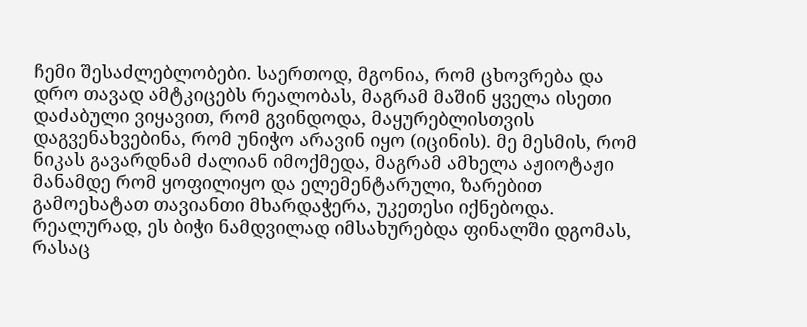ჩემი შესაძლებლობები. საერთოდ, მგონია, რომ ცხოვრება და დრო თავად ამტკიცებს რეალობას, მაგრამ მაშინ ყველა ისეთი დაძაბული ვიყავით, რომ გვინდოდა, მაყურებლისთვის დაგვენახვებინა, რომ უნიჭო არავინ იყო (იცინის). მე მესმის, რომ ნიკას გავარდნამ ძალიან იმოქმედა, მაგრამ ამხელა აჟიოტაჟი მანამდე რომ ყოფილიყო და ელემენტარული, ზარებით გამოეხატათ თავიანთი მხარდაჭერა, უკეთესი იქნებოდა. რეალურად, ეს ბიჭი ნამდვილად იმსახურებდა ფინალში დგომას, რასაც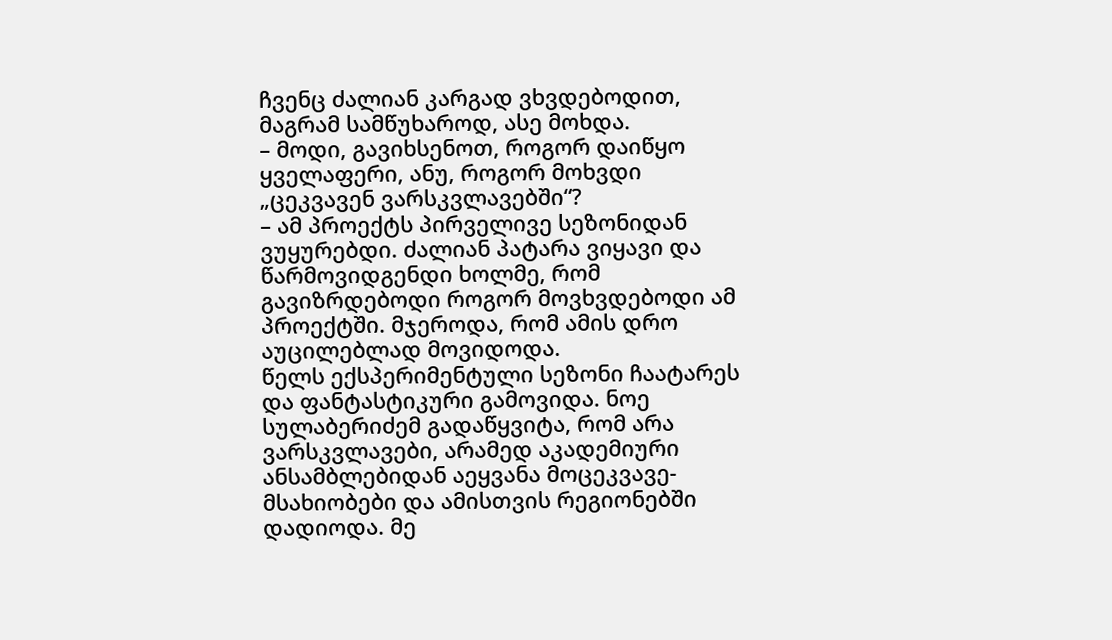ჩვენც ძალიან კარგად ვხვდებოდით, მაგრამ სამწუხაროდ, ასე მოხდა.
– მოდი, გავიხსენოთ, როგორ დაიწყო ყველაფერი, ანუ, როგორ მოხვდი „ცეკვავენ ვარსკვლავებში“?
– ამ პროექტს პირველივე სეზონიდან ვუყურებდი. ძალიან პატარა ვიყავი და წარმოვიდგენდი ხოლმე, რომ გავიზრდებოდი როგორ მოვხვდებოდი ამ პროექტში. მჯეროდა, რომ ამის დრო აუცილებლად მოვიდოდა.
წელს ექსპერიმენტული სეზონი ჩაატარეს და ფანტასტიკური გამოვიდა. ნოე სულაბერიძემ გადაწყვიტა, რომ არა ვარსკვლავები, არამედ აკადემიური ანსამბლებიდან აეყვანა მოცეკვავე-მსახიობები და ამისთვის რეგიონებში დადიოდა. მე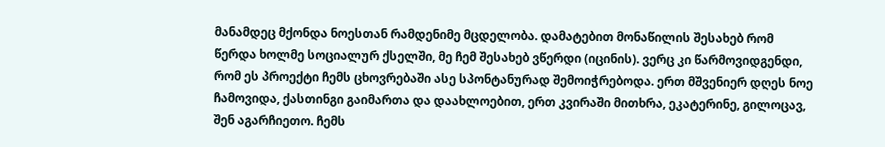მანამდეც მქონდა ნოესთან რამდენიმე მცდელობა. დამატებით მონაწილის შესახებ რომ წერდა ხოლმე სოციალურ ქსელში, მე ჩემ შესახებ ვწერდი (იცინის). ვერც კი წარმოვიდგენდი, რომ ეს პროექტი ჩემს ცხოვრებაში ასე სპონტანურად შემოიჭრებოდა. ერთ მშვენიერ დღეს ნოე ჩამოვიდა, ქასთინგი გაიმართა და დაახლოებით, ერთ კვირაში მითხრა, ეკატერინე, გილოცავ, შენ აგარჩიეთო. ჩემს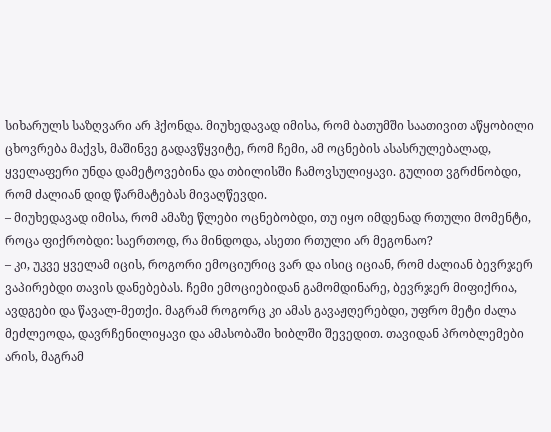სიხარულს საზღვარი არ ჰქონდა. მიუხედავად იმისა, რომ ბათუმში საათივით აწყობილი ცხოვრება მაქვს, მაშინვე გადავწყვიტე, რომ ჩემი, ამ ოცნების ასასრულებალად, ყველაფერი უნდა დამეტოვებინა და თბილისში ჩამოვსულიყავი. გულით ვგრძნობდი, რომ ძალიან დიდ წარმატებას მივაღწევდი.
– მიუხედავად იმისა, რომ ამაზე წლები ოცნებობდი, თუ იყო იმდენად რთული მომენტი, როცა ფიქრობდი: საერთოდ, რა მინდოდა, ასეთი რთული არ მეგონაო?
– კი, უკვე ყველამ იცის, როგორი ემოციურიც ვარ და ისიც იციან, რომ ძალიან ბევრჯერ ვაპირებდი თავის დანებებას. ჩემი ემოციებიდან გამომდინარე, ბევრჯერ მიფიქრია, ავდგები და წავალ-მეთქი. მაგრამ როგორც კი ამას გავაჟღერებდი, უფრო მეტი ძალა მეძლეოდა, დავრჩენილიყავი და ამასობაში ხიბლში შევედით. თავიდან პრობლემები არის, მაგრამ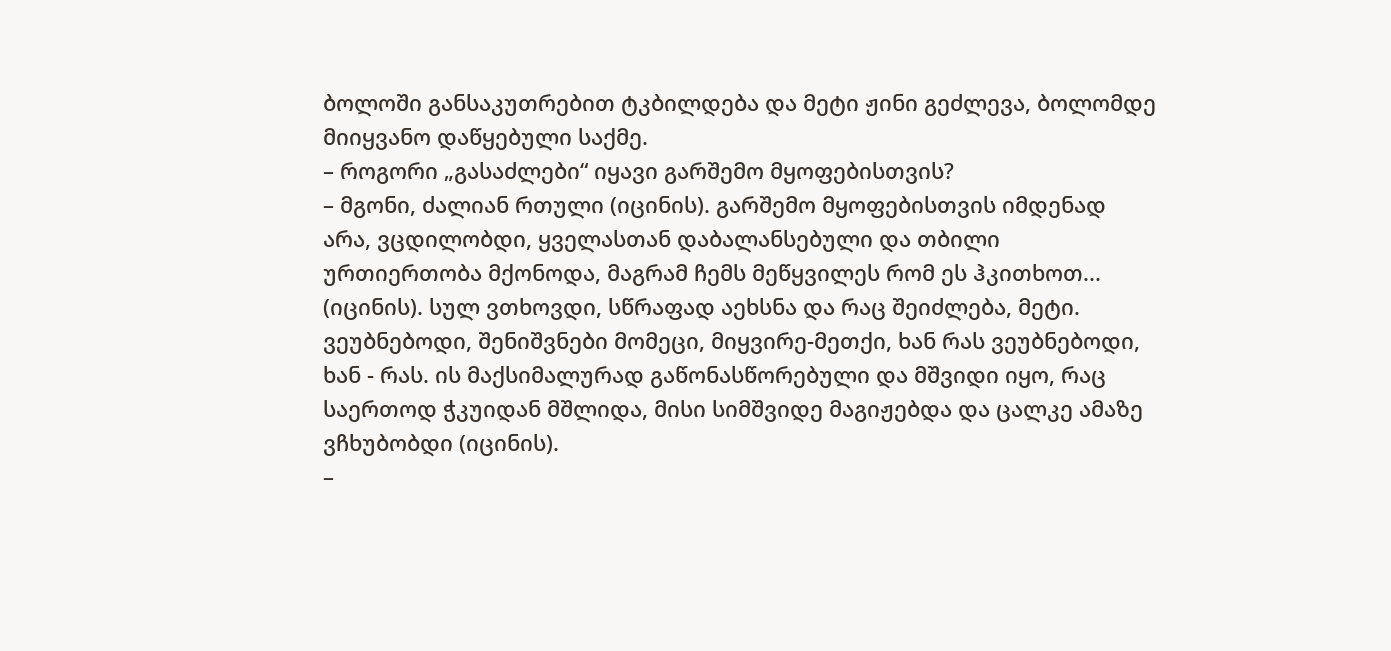ბოლოში განსაკუთრებით ტკბილდება და მეტი ჟინი გეძლევა, ბოლომდე მიიყვანო დაწყებული საქმე.
– როგორი „გასაძლები“ იყავი გარშემო მყოფებისთვის?
– მგონი, ძალიან რთული (იცინის). გარშემო მყოფებისთვის იმდენად არა, ვცდილობდი, ყველასთან დაბალანსებული და თბილი ურთიერთობა მქონოდა, მაგრამ ჩემს მეწყვილეს რომ ეს ჰკითხოთ... (იცინის). სულ ვთხოვდი, სწრაფად აეხსნა და რაც შეიძლება, მეტი. ვეუბნებოდი, შენიშვნები მომეცი, მიყვირე-მეთქი, ხან რას ვეუბნებოდი, ხან - რას. ის მაქსიმალურად გაწონასწორებული და მშვიდი იყო, რაც საერთოდ ჭკუიდან მშლიდა, მისი სიმშვიდე მაგიჟებდა და ცალკე ამაზე ვჩხუბობდი (იცინის).
–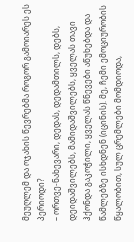მეუღლემ და ოჯახის წევრებმა როგორ გამოიარეს ეს პერიოდი?
– ორთვე-ნახევარი, დედას, დედამთილს, დებს, დეიდაშვილებს, მამიდაშვილებს, ყველას თავი ჰქონდა გაკოჭილი, ყველას წნევები აწუხებდა და წამლებზე ისხდნენ (იცინის). მე, ჩემი ემოციურობის წყალობით, სულ ცრემლები მომდიოდა,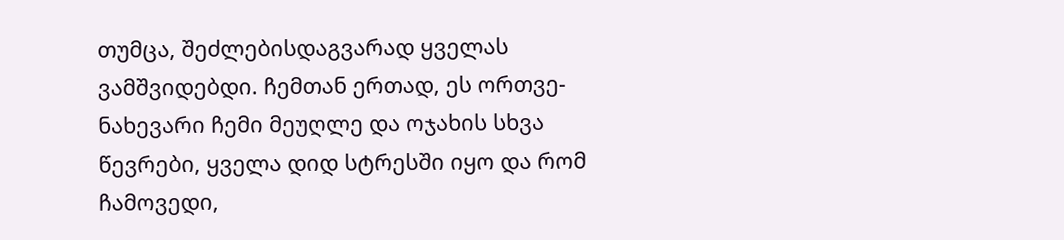თუმცა, შეძლებისდაგვარად ყველას ვამშვიდებდი. ჩემთან ერთად, ეს ორთვე-ნახევარი ჩემი მეუღლე და ოჯახის სხვა წევრები, ყველა დიდ სტრესში იყო და რომ ჩამოვედი,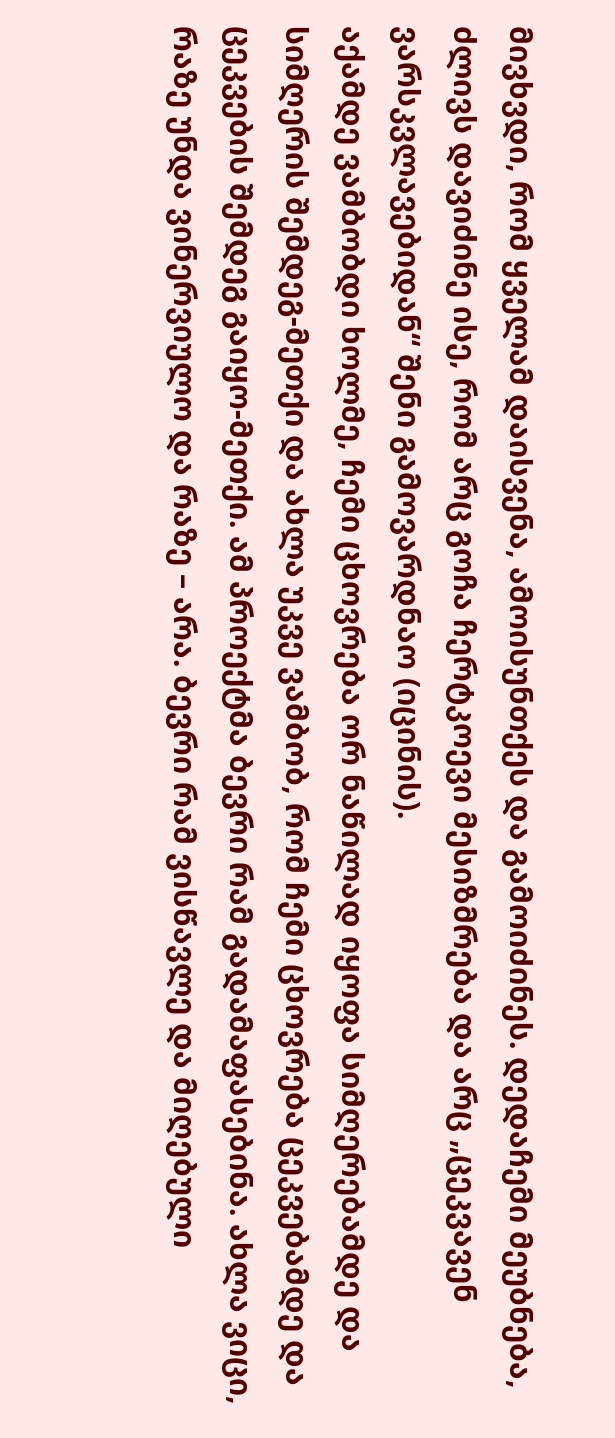მივხვდი, რომ ყველამ დაისვენა, ამოისუნთქეს და გამოიძინეს. დედაჩემი მეუბნება, ძლივს დავიძინე ისე, რომ არც გოჩა ჩერტკოევი მესიზმრება და არც „ცეკვავენ ვარსკვლავებიდან“ შენი გამოვარდნაო (იცინის).
აქამდე ვამბობდი ხოლმე, ჩემი ცხოვრება ორ ნაწილად იყოფა სიმღერებამდე და სიმღერის შემდეგ-მეთქი და ახლა უკვე ვამბობ, რომ ჩემი ცხოვრება ცეკვებამდე და ცეკვების შემდეგ გაიყო-მეთქი. ამ პროექტმა ბევრი რამ გადამაფასებინა. ახლა ვიცი, რაზე უნდა ვინერვიულო და რაზე – არა. ბევრი რამ ვისწავლე და მიღებული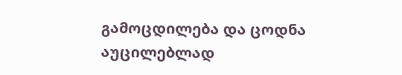გამოცდილება და ცოდნა აუცილებლად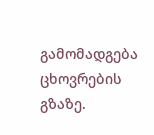გამომადგება ცხოვრების გზაზე.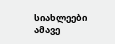სიახლეები ამავე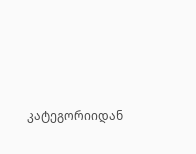კატეგორიიდან